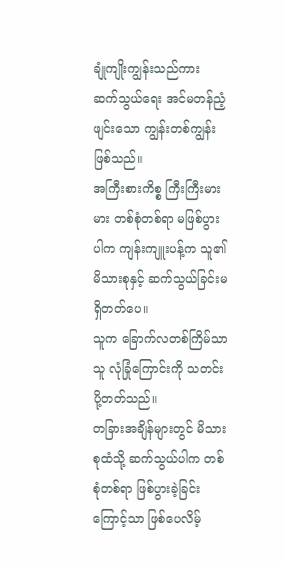ချုံကျိုးကျွန်းသည်ကား ဆက်သွယ်ရေး အင်မတန်ညံ့ဖျင်းသော ကျွန်းတစ်ကျွန်းဖြစ်သည်။
အကြီးစားကိစ္စ ကြီးကြီးမားမား တစ်စုံတစ်ရာ မဖြစ်ပွားပါက ကျန်းကျူးပန့်က သူ၏ မိသားစုနှင့် ဆက်သွယ်ခြင်းမရှိတတ်ပေ။
သူက ခြောက်လတစ်ကြိမ်သာ သူ လုံခြုံကြောင်းကို သတင်းပို့တတ်သည်။
တခြားအချိန်များတွင် မိသားစုထံသို့ ဆက်သွယ်ပါက တစ်စုံတစ်ရာ ဖြစ်ပွားခဲ့ခြင်းကြောင့်သာ ဖြစ်ပေလိမ့်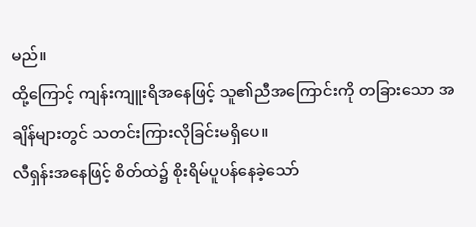မည်။
ထို့ကြောင့် ကျန်းကျူးရိအနေဖြင့် သူ၏ညီအကြောင်းကို တခြားသော အချိန်များတွင် သတင်းကြားလိုခြင်းမရှိပေ။
လီရှန်းအနေဖြင့် စိတ်ထဲ၌ စိုးရိမ်ပူပန်နေခဲ့သော်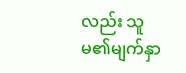လည်း သူမ၏မျက်နှာ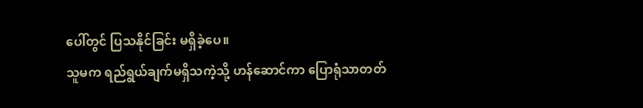ပေါ်တွင် ပြသနိုင်ခြင်း မရှိခဲ့ပေ။
သူမက ရည်ရွယ်ချက်မရှိသကဲ့သို့ ဟန်ဆောင်ကာ ပြောရုံသာတတ်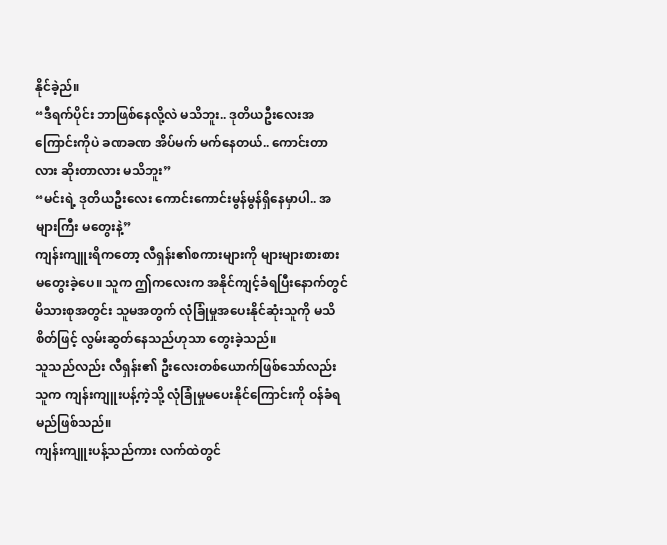နိုင်ခဲ့ည်။
“ဒီရက်ပိုင်း ဘာဖြစ်နေလို့လဲ မသိဘူး.. ဒုတိယဦးလေးအကြောင်းကိုပဲ ခဏခဏ အိပ်မက် မက်နေတယ်.. ကောင်းတာလား ဆိုးတာလား မသိဘူး”
“မင်းရဲ့ ဒုတိယဦးလေး ကောင်းကောင်းမွန်မွန်ရှိနေမှာပါ.. အများကြီး မတွေးနဲ့”
ကျန်းကျူးရိကတော့ လီရှန်း၏စကားများကို များများစားစား မတွေးခဲ့ပေ။ သူက ဤကလေးက အနိုင်ကျင့်ခံရပြီးနောက်တွင် မိသားစုအတွင်း သူမအတွက် လုံခြုံမှုအပေးနိုင်ဆုံးသူကို မသိစိတ်ဖြင့် လွမ်းဆွတ်နေသည်ဟုသာ တွေးခဲ့သည်။
သူသည်လည်း လီရှန်း၏ ဦးလေးတစ်ယောက်ဖြစ်သော်လည်း သူက ကျန်းကျူးပန့်ကဲ့သို့ လုံခြုံမှုမပေးနိုင်ကြောင်းကို ဝန်ခံရမည်ဖြစ်သည်။
ကျန်းကျူးပန့်သည်ကား လက်ထဲတွင်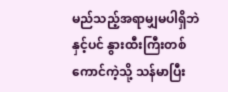မည်သည့်အရာမျှမပါရှိဘဲနှင့်ပင် နွားထီးကြီးတစ်ကောင်ကဲ့သို့ သန်မာပြီး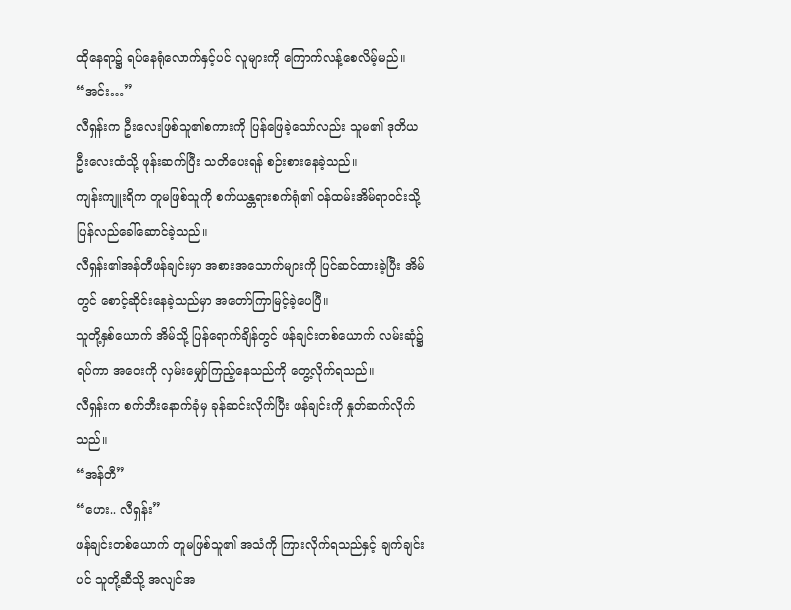ထိုနေရာ၌ ရပ်နေရုံလောက်နှင့်ပင် လူများကို ကြောက်လန့်စေလိမ့်မည်။
“အင်း…”
လီရှန်းက ဦးလေးဖြစ်သူ၏စကားကို ပြန်ဖြေခဲ့သော်လည်း သူမ၏ ဒုတိယဦးလေးထံသို့ ဖုန်းဆက်ပြီး သတိပေးရန် စဉ်းစားနေခဲ့သည်။
ကျန်းကျူးရိက တူမဖြစ်သူကို စက်ယန္တရားစက်ရုံ၏ ဝန်ထမ်းအိမ်ရာဝင်းသို့ ပြန်လည်ခေါ်ဆောင်ခဲ့သည်။
လီရှန်း၏အန်တီဖန်ချင်းမှာ အစားအသောက်များကို ပြင်ဆင်ထားခဲ့ပြီး အိမ်တွင် စောင့်ဆိုင်းနေခဲ့သည်မှာ အတော်ကြာမြင့်ခဲ့ပေပြီ။
သူတို့နှစ်ယောက် အိမ်သို့ ပြန်ရောက်ချိန်တွင် ဖန်ချင်းတစ်ယောက် လမ်းဆုံ၌ ရပ်ကာ အဝေးကို လှမ်းမျှော်ကြည့်နေသည်ကို တွေ့လိုက်ရသည်။
လီရှန်းက စက်ဘီးနောက်ခုံမှ ခုန်ဆင်းလိုက်ပြီး ဖန်ချင်းကို နှုတ်ဆက်လိုက်သည်။
“အန်တီ”
“ဟေး.. လီရှန်း”
ဖန်ချင်းတစ်ယောက် တူမဖြစ်သူ၏ အသံကို ကြားလိုက်ရသည်နှင့် ချက်ချင်းပင် သူတို့ဆီသို့ အလျင်အ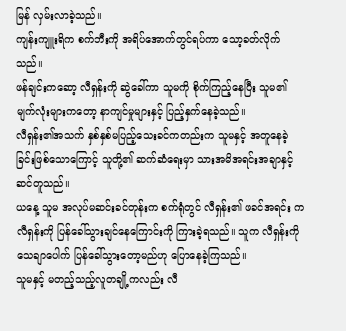မြန် လှမ်းလာခဲ့သည်။
ကျန်းကျူးရိက စက်ဘီးကို အရိပ်အောက်တွင်ရပ်ကာ သော့ခတ်လိုက်သည်။
ဖန်ချင်းကဆော့ လီရှန်းကို ဆွဲခေါ်ကာ သူမကို စိုက်ကြည့်နေပြီး သူမ၏ မျက်လုံးများကတော့ နာကျင်မှုများနှင့် ပြည့်နှက်နေခဲ့သည်။
လီရှန်း၏အသက် နှစ်နှစ်မပြည့်သေးခင်ကတည်းက သူမနှင့် အတူနေခဲ့ခြင်းဖြစ်သောကြောင့် သူတို့၏ ဆက်ဆံရေးမှာ သားအမိအရင်းအချာနှင့် ဆင်တူသည်။
ယနေ့ သူမ အလုပ်မဆင်းခင်တုန်းက စက်ရုံတွင် လီရှန်း၏ ဖခင်အရင်း က လီရှန်းကို ပြန်ခေါ်သွားချင်နေကြောင်းကို ကြားခဲ့ရသည်။ သူက လီရှန်းကို သေချာပေါက် ပြန်ခေါ်သွားတော့မည်ဟု ပြောနေခဲ့ကြသည်။
သူမနှင့် မတည့်သည့်လူတချို့ကလည်း လီ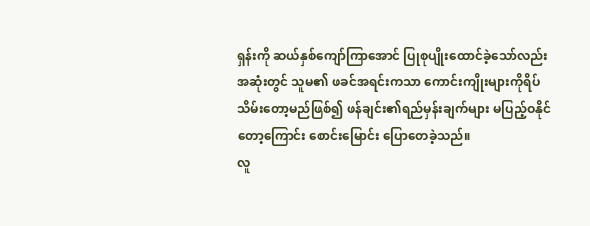ရှန်းကို ဆယ်နှစ်ကျော်ကြာအောင် ပြုစုပျိုးထောင်ခဲ့သော်လည်း အဆုံးတွင် သူမ၏ ဖခင်အရင်းကသာ ကောင်းကျိုးများကိုရိပ်သိမ်းတော့မည်ဖြစ်၍ ဖန်ချင်း၏ရည်မှန်းချက်များ မပြည့်ဝနိုင်တော့ကြောင်း စောင်းမြောင်း ပြောတေခဲ့သည်။
လူ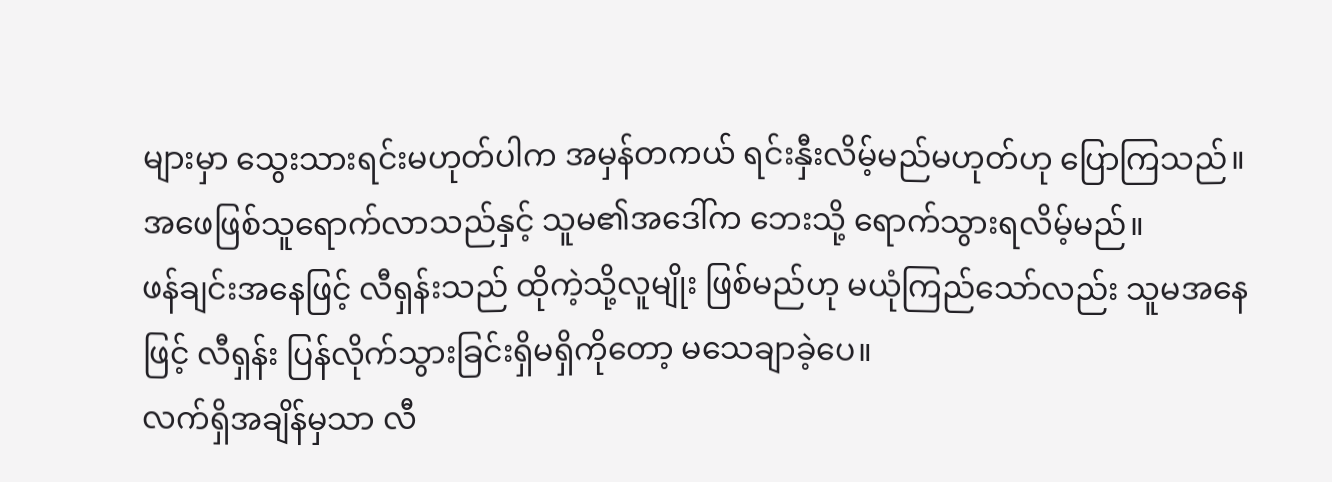များမှာ သွေးသားရင်းမဟုတ်ပါက အမှန်တကယ် ရင်းနှီးလိမ့်မည်မဟုတ်ဟု ပြောကြသည်။ အဖေဖြစ်သူရောက်လာသည်နှင့် သူမ၏အဒေါ်က ဘေးသို့ ရောက်သွားရလိမ့်မည်။
ဖန်ချင်းအနေဖြင့် လီရှန်းသည် ထိုကဲ့သို့လူမျိုး ဖြစ်မည်ဟု မယုံကြည်သော်လည်း သူမအနေဖြင့် လီရှန်း ပြန်လိုက်သွားခြင်းရှိမရှိကိုတော့ မသေချာခဲ့ပေ။
လက်ရှိအချိန်မှသာ လီ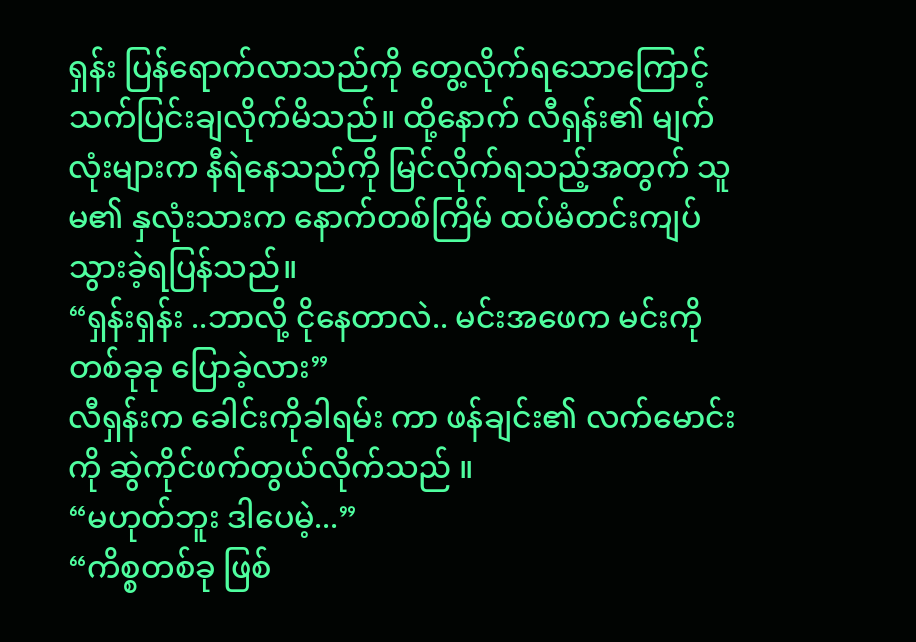ရှန်း ပြန်ရောက်လာသည်ကို တွေ့လိုက်ရသောကြောင့် သက်ပြင်းချလိုက်မိသည်။ ထို့နောက် လီရှန်း၏ မျက်လုံးများက နီရဲနေသည်ကို မြင်လိုက်ရသည့်အတွက် သူမ၏ နှလုံးသားက နောက်တစ်ကြိမ် ထပ်မံတင်းကျပ်သွားခဲ့ရပြန်သည်။
“ရှန်းရှန်း ..ဘာလို့ ငိုနေတာလဲ.. မင်းအဖေက မင်းကို တစ်ခုခု ပြောခဲ့လား”
လီရှန်းက ခေါင်းကိုခါရမ်း ကာ ဖန်ချင်း၏ လက်မောင်းကို ဆွဲကိုင်ဖက်တွယ်လိုက်သည် ။
“မဟုတ်ဘူး ဒါပေမဲ့...”
“ကိစ္စတစ်ခု ဖြစ်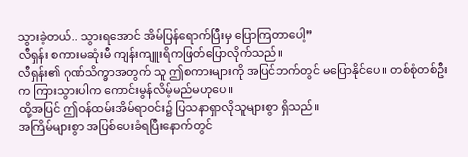သွားခဲ့တယ်.. သွားရအောင် အိမ်ပြန်ရောက်ပြီးမှ ပြောကြတာပေါ့”
လီရှန်း စကားမဆုံးမီ ကျန်းကျူးရိကဖြတ်ပြောလိုက်သည်။
လီရှန်း၏ ဂုဏ်သိက္ခာအတွက် သူ ဤစကားများကို အပြင်ဘက်တွင် မပြောနိုင်ပေ။ တစ်စုံတစ်ဦးက ကြားသွားပါက ကောင်းမွန်လိမ့်မည်မဟုပေ။
ထို့အပြင် ဤဝန်ထမ်းအိမ်ရာဝင်း၌ ပြသနာရှာလိုသူများစွာ ရှိသည်။
အကြိမ်များစွာ အပြစ်ပေးခံရပြီးနောက်တွင်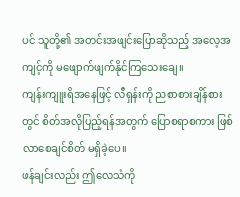ပင် သူတို့၏ အတင်းအဖျင်းပြောဆိုသည့် အလေ့အကျင့်ကို မဖျောက်ဖျက်နိုင်ကြသေးချေ။
ကျန်းကျူးရိအနေဖြင့် လီရှန်းကို ညစာစားချိန်စားတွင် စိတ်အလိုပြည့်ရန်အတွက် ပြောစရာစကား ဖြစ်လာစေချင်စိတ် မရှိခဲ့ပေ။
ဖန်ချင်းလည်း ဤလေသံကို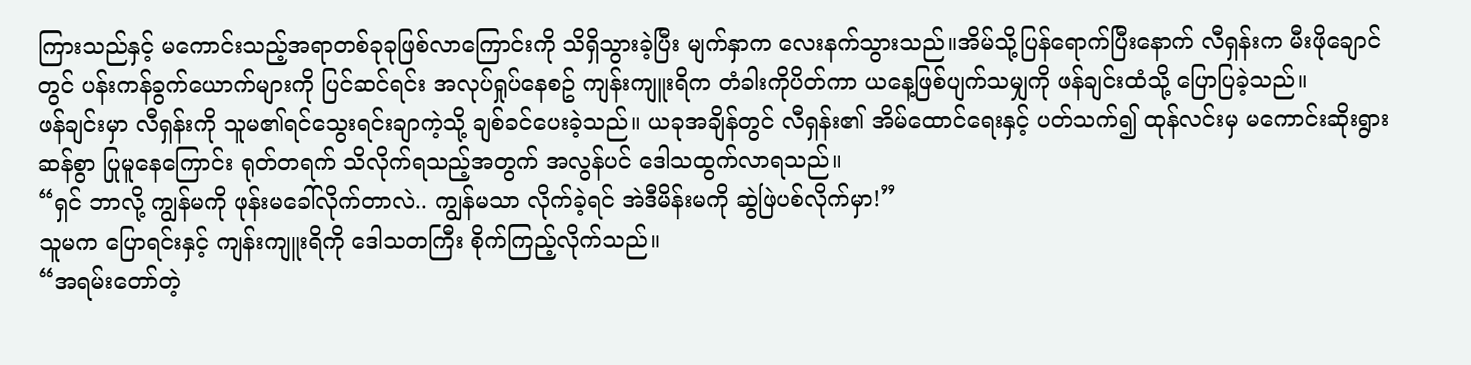ကြားသည်နှင့် မကောင်းသည့်အရာတစ်ခုခုဖြစ်လာကြောင်းကို သိရှိသွားခဲ့ပြီး မျက်နှာက လေးနက်သွားသည်။အိမ်သို့ပြန်ရောက်ပြီးနောက် လီရှန်းက မီးဖိုချောင်တွင် ပန်းကန်ခွက်ယောက်များကို ပြင်ဆင်ရင်း အလုပ်ရှုပ်နေစဥ် ကျန်းကျူးရိက တံခါးကိုပိတ်ကာ ယနေ့ဖြစ်ပျက်သမျှကို ဖန်ချင်းထံသို့ ပြောပြခဲ့သည်။
ဖန်ချင်းမှာ လီရှန်းကို သူမ၏ရင်သွေးရင်းချာကဲ့သို့ ချစ်ခင်ပေးခဲ့သည်။ ယခုအချိန်တွင် လီရှန်း၏ အိမ်ထောင်ရေးနှင့် ပတ်သက်၍ ထုန်လင်းမှ မကောင်းဆိုးရွားဆန်စွာ ပြုမူနေကြောင်း ရုတ်တရက် သိလိုက်ရသည့်အတွက် အလွန်ပင် ဒေါသထွက်လာရသည်။
“ရှင် ဘာလို့ ကျွန်မကို ဖုန်းမခေါ်လိုက်တာလဲ.. ကျွန်မသာ လိုက်ခဲ့ရင် အဲဒီမိန်းမကို ဆွဲဖြဲပစ်လိုက်မှာ!”
သူမက ပြောရင်းနှင့် ကျန်းကျူးရိကို ဒေါသတကြီး စိုက်ကြည့်လိုက်သည်။
“အရမ်းတော်တဲ့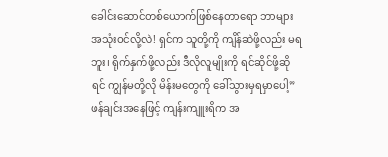ခေါင်းဆောင်တစ်ယောက်ဖြစ်နေတာရော ဘာများအသုံးဝင်လို့လဲ! ရှင်က သူတို့ကို ကျိန်ဆဲဖို့လည်း မရဘူး၊ ရိုက်နှက်ဖို့လည်း ဒီလိုလူမျိုးကို ရင်ဆိုင်ဖို့ဆိုရင် ကျွန်မတို့လို မိန်းမတွေကို ခေါ်သွားမှရမှာပေါ့”
ဖန်ချင်းအနေဖြင့် ကျန်းကျူးရိက အ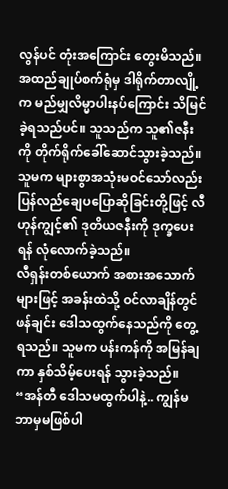လွန်ပင် တုံးအကြောင်း တွေးမိသည်။
အထည်ချုပ်စက်ရုံမှ ဒါရိုက်တာလျို့က မည်မျှလိမ္မာပါးနပ်ကြောင်း သိမြင်ခဲ့ရသည်ပင်။ သူသည်က သူ၏ဇနီးကို တိုက်ရိုက်ခေါ်ဆောင်သွားခဲ့သည်။
သူမက များစွာအသုံးမဝင်သော်လည်း ပြန်လည်ချေပပြောဆိုခြင်းတို့ဖြင့် လီဟုန်ကျွင့်၏ ဒုတိယဇနီးကို ဒုက္ခပေးရန် လုံလောက်ခဲ့သည်။
လီရှန်းတစ်ယောက် အစားအသောက်များဖြင့် အခန်းထဲသို့ ဝင်လာချိန်တွင် ဖန်ချင်း ဒေါသထွက်နေသည်ကို တွေ့ရသည်။ သူမက ပန်းကန်ကို အမြန်ချကာ နှစ်သိမ့်ပေးရန် သွားခဲ့သည်။
“အန်တီ ဒေါသမထွက်ပါနဲ့.. ကျွန်မ ဘာမှမဖြစ်ပါ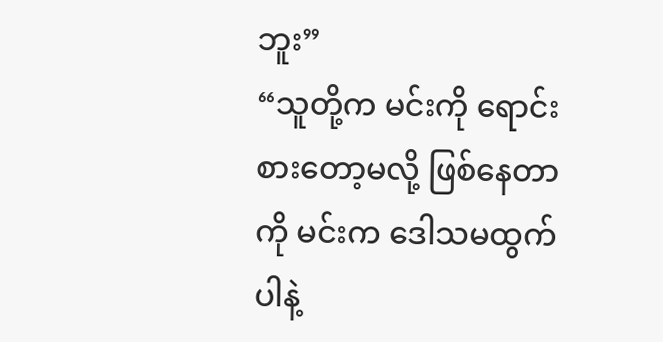ဘူး”
“သူတို့က မင်းကို ရောင်းစားတော့မလို့ ဖြစ်နေတာကို မင်းက ဒေါသမထွက်ပါနဲ့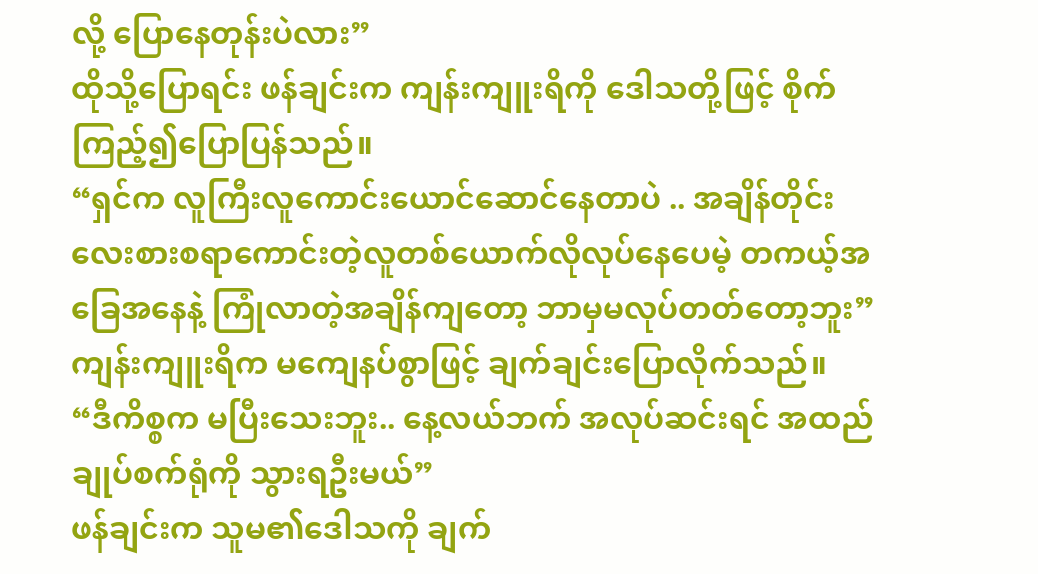လို့ ပြောနေတုန်းပဲလား”
ထိုသို့ပြောရင်း ဖန်ချင်းက ကျန်းကျူးရိကို ဒေါသတို့ဖြင့် စိုက်ကြည့်၍ပြောပြန်သည်။
“ရှင်က လူကြီးလူကောင်းယောင်ဆောင်နေတာပဲ .. အချိန်တိုင်း လေးစားစရာကောင်းတဲ့လူတစ်ယောက်လိုလုပ်နေပေမဲ့ တကယ့်အခြေအနေနဲ့ ကြုံလာတဲ့အချိန်ကျတော့ ဘာမှမလုပ်တတ်တော့ဘူး”
ကျန်းကျူးရိက မကျေနပ်စွာဖြင့် ချက်ချင်းပြောလိုက်သည်။
“ဒီကိစ္စက မပြီးသေးဘူး.. နေ့လယ်ဘက် အလုပ်ဆင်းရင် အထည်ချုပ်စက်ရုံကို သွားရဦးမယ်”
ဖန်ချင်းက သူမ၏ဒေါသကို ချက်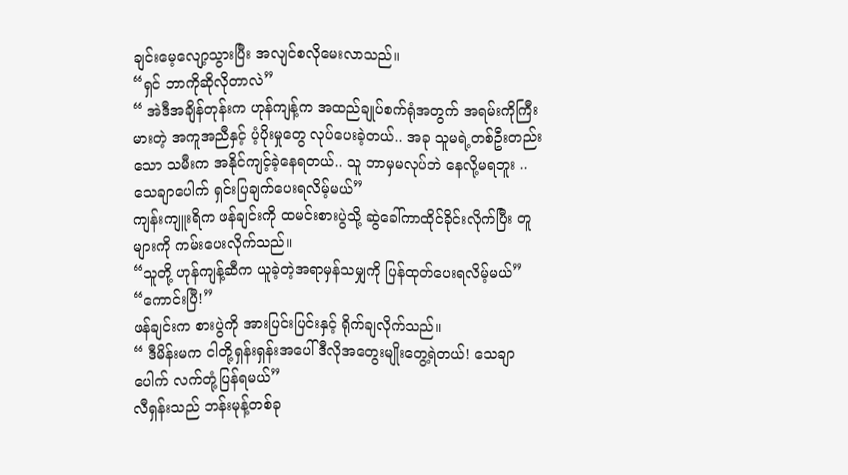ချင်းမေ့လျော့သွားပြီး အလျင်စလိုမေးလာသည်။
“ရှင် ဘာကိုဆိုလိုတာလဲ”
“ အဲဒီအချိန်တုန်းက ဟုန်ကျန့်က အထည်ချုပ်စက်ရုံအတွက် အရမ်းကိုကြီးမားတဲ့ အကူအညီနှင့် ပံ့ပိုးမှုတွေ လုပ်ပေးခဲ့တယ်.. အခု သူမရဲ့တစ်ဦးတည်းသော သမီးက အနိုင်ကျင့်ခဲ့နေရတယ်.. သူ ဘာမှမလုပ်ဘဲ နေလို့မရဘူး .. သေချာပေါက် ရှင်းပြချက်ပေးရလိမ့်မယ်”
ကျန်းကျူးရိက ဖန်ချင်းကို ထမင်းစားပွဲသို့ ဆွဲခေါ်ကာထိုင်ခိုင်းလိုက်ပြီး တူများကို ကမ်းပေးလိုက်သည်။
“သူတို့ ဟုန်ကျန့်ဆီက ယူခဲ့တဲ့အရာမှန်သမျှကို ပြန်ထုတ်ပေးရလိမ့်မယ်”
“ကောင်းပြီ!”
ဖန်ချင်းက စားပွဲကို အားပြင်းပြင်းနှင့် ရိုက်ချလိုက်သည်။
“ ဒီမိန်းမက ငါတို့ရှန်းရှန်းအပေါ် ဒီလိုအတွေးမျိုးတွေ့ရဲတယ်! သေချာပေါက် လက်တုံ့ပြန်ရမယ်”
လီရှန်းသည် ဘန်းမုန့်တစ်ခု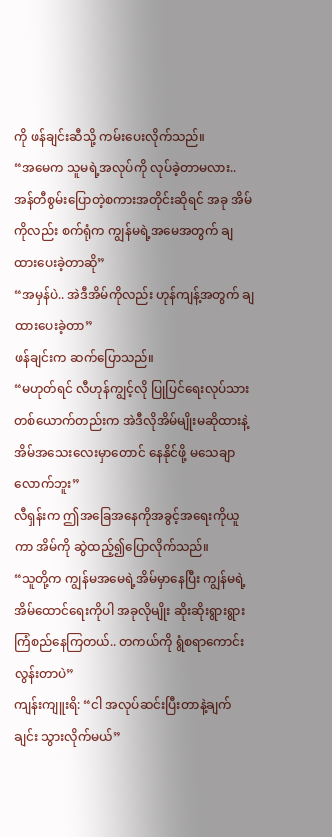ကို ဖန်ချင်းဆီသို့ ကမ်းပေးလိုက်သည်။
“အမေက သူမရဲ့အလုပ်ကို လုပ်ခဲ့တာမလား.. အန်တီစွမ်းပြောတဲ့စကားအတိုင်းဆိုရင် အခု အိမ်ကိုလည်း စက်ရုံက ကျွန်မရဲ့အမေအတွက် ချထားပေးခဲ့တာဆို”
“အမှန်ပဲ.. အဲဒီအိမ်ကိုလည်း ဟုန်ကျန့်အတွက် ချထားပေးခဲ့တာ”
ဖန်ချင်းက ဆက်ပြောသည်။
“မဟုတ်ရင် လီဟုန်ကျွင့်လို ပြုပြင်ရေးလုပ်သားတစ်ယောက်တည်းက အဲဒီလိုအိမ်မျိုးမဆိုထားနဲ့ အိမ်အသေးလေးမှာတောင် နေနိုင်ဖို့ မသေချာလောက်ဘူး”
လီရှန်းက ဤအခြေအနေကိုအခွင့်အရေးကိုယူကာ အိမ်ကို ဆွဲထည့်၍ပြောလိုက်သည်။
“သူတို့က ကျွန်မအမေရဲ့အိမ်မှာနေပြီး ကျွန်မရဲ့အိမ်ထောင်ရေးကိုပါ အခုလိုမျိုး ဆိုးဆိုးရွားရွားကြံစည်နေကြတယ်.. တကယ်ကို ရွံစရာကောင်းလွန်းတာပဲ”
ကျန်းကျူးရိ: “ငါ အလုပ်ဆင်းပြီးတာနဲ့ချက်ချင်း သွားလိုက်မယ်”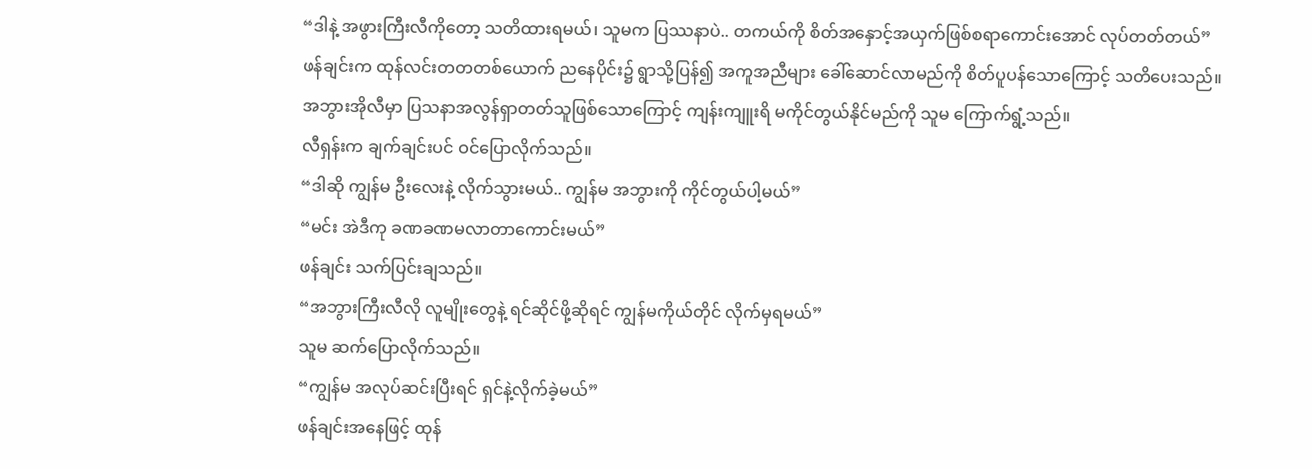“ဒါနဲ့ အဖွားကြီးလီကိုတော့ သတိထားရမယ်၊ သူမက ပြဿနာပဲ.. တကယ်ကို စိတ်အနှောင့်အယှက်ဖြစ်စရာကောင်းအောင် လုပ်တတ်တယ်”
ဖန်ချင်းက ထုန်လင်းတတတစ်ယောက် ညနေပိုင်း၌ ရွာသို့ပြန်၍ အကူအညီများ ခေါ်ဆောင်လာမည်ကို စိတ်ပူပန်သောကြောင့် သတိပေးသည်။
အဘွားအိုလီမှာ ပြသနာအလွန်ရှာတတ်သူဖြစ်သောကြောင့် ကျန်းကျူးရိ မကိုင်တွယ်နိုင်မည်ကို သူမ ကြောက်ရွံ့သည်။
လီရှန်းက ချက်ချင်းပင် ဝင်ပြောလိုက်သည်။
“ဒါဆို ကျွန်မ ဦးလေးနဲ့ လိုက်သွားမယ်.. ကျွန်မ အဘွားကို ကိုင်တွယ်ပါ့မယ်”
“မင်း အဲဒီကု ခဏခဏမလာတာကောင်းမယ်”
ဖန်ချင်း သက်ပြင်းချသည်။
“အဘွားကြီးလီလို လူမျိုးတွေနဲ့ ရင်ဆိုင်ဖို့ဆိုရင် ကျွန်မကိုယ်တိုင် လိုက်မှရမယ်”
သူမ ဆက်ပြောလိုက်သည်။
“ကျွန်မ အလုပ်ဆင်းပြီးရင် ရှင်နဲ့လိုက်ခဲ့မယ်”
ဖန်ချင်းအနေဖြင့် ထုန်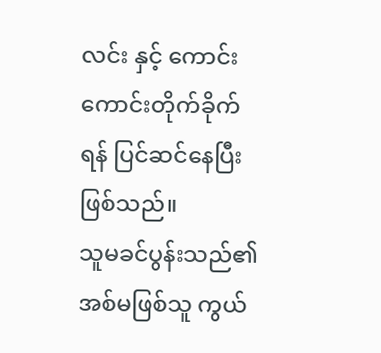လင်း နှင့် ကောင်းကောင်းတိုက်ခိုက်ရန် ပြင်ဆင်နေပြီးဖြစ်သည်။
သူမခင်ပွန်းသည်၏ အစ်မဖြစ်သူ ကွယ်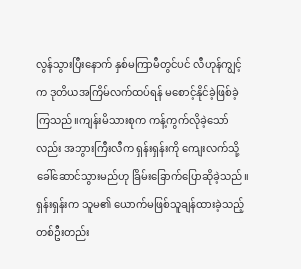လွန်သွားပြီးနောက် နှစ်မကြာမီတွင်ပင် လီဟုန်ကျွင့်က ဒုတိယအကြိမ်လက်ထပ်ရန် မစောင့်နိုင်ခဲ့ဖြစ်ခဲ့ကြသည်။ကျန်းမိသားစုက ကန့်ကွက်လိုခဲ့သော်လည်း အဘွားကြီးလီက ရှန်းရှန်းကို ကျေးလက်သို့ခေါ်ဆောင်သွားမည်ဟု ခြိမ်းခြောက်ပြောဆိုခဲ့သည်။
ရှန်းရှန်းက သူမ၏ ယောက်မဖြစ်သူချန်ထားခဲ့သည့် တစ်ဦးတည်း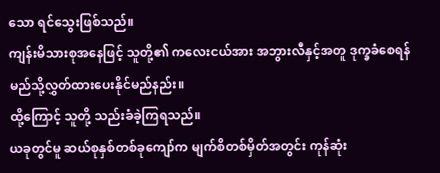သော ရင်သွေးဖြစ်သည်။
ကျန်းမိသားစုအနေဖြင့် သူတို့၏ ကလေးငယ်အား အဘွားလီနှင့်အတူ ဒုက္ခခံစေရန် မည်သို့လွှတ်ထားပေးနိုင်မည်နည်း။
ထို့ကြောင့် သူတို့ သည်းခံခဲ့ကြရသည်။
ယခုတွင်မူ ဆယ်စုနှစ်တစ်ခုကျော်က မျက်စိတစ်မှိတ်အတွင်း ကုန်ဆုံး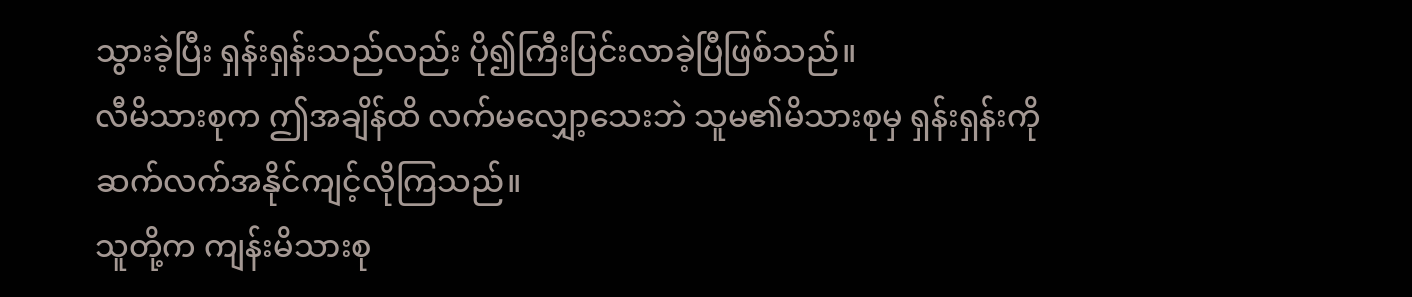သွားခဲ့ပြီး ရှန်းရှန်းသည်လည်း ပို၍ကြီးပြင်းလာခဲ့ပြီဖြစ်သည်။
လီမိသားစုက ဤအချိန်ထိ လက်မလျှော့သေးဘဲ သူမ၏မိသားစုမှ ရှန်းရှန်းကို ဆက်လက်အနိုင်ကျင့်လိုကြသည်။
သူတို့က ကျန်းမိသားစု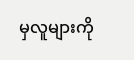မှလူများကို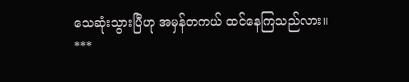သေဆုံးသွားပြီဟု အမှန်တကယ် ထင်နေကြသည်လား။
***